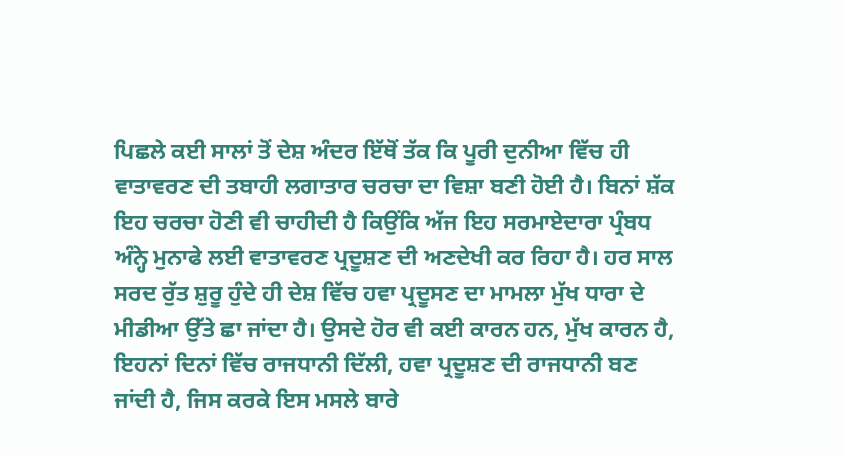ਪਿਛਲੇ ਕਈ ਸਾਲਾਂ ਤੋਂ ਦੇਸ਼ ਅੰਦਰ ਇੱਥੋਂ ਤੱਕ ਕਿ ਪੂਰੀ ਦੁਨੀਆ ਵਿੱਚ ਹੀ ਵਾਤਾਵਰਣ ਦੀ ਤਬਾਹੀ ਲਗਾਤਾਰ ਚਰਚਾ ਦਾ ਵਿਸ਼ਾ ਬਣੀ ਹੋਈ ਹੈ। ਬਿਨਾਂ ਸ਼ੱਕ ਇਹ ਚਰਚਾ ਹੋਣੀ ਵੀ ਚਾਹੀਦੀ ਹੈ ਕਿਉਂਕਿ ਅੱਜ ਇਹ ਸਰਮਾਏਦਾਰਾ ਪ੍ਰੰਬਧ ਅੰਨ੍ਹੇ ਮੁਨਾਫੇ ਲਈ ਵਾਤਾਵਰਣ ਪ੍ਰਦੂਸ਼ਣ ਦੀ ਅਣਦੇਖੀ ਕਰ ਰਿਹਾ ਹੈ। ਹਰ ਸਾਲ ਸਰਦ ਰੁੱਤ ਸ਼ੁਰੂ ਹੁੰਦੇ ਹੀ ਦੇਸ਼ ਵਿੱਚ ਹਵਾ ਪ੍ਰਦੂਸਣ ਦਾ ਮਾਮਲਾ ਮੁੱਖ ਧਾਰਾ ਦੇ ਮੀਡੀਆ ਉੱਤੇ ਛਾ ਜਾਂਦਾ ਹੈ। ਉਸਦੇ ਹੋਰ ਵੀ ਕਈ ਕਾਰਨ ਹਨ, ਮੁੱਖ ਕਾਰਨ ਹੈ, ਇਹਨਾਂ ਦਿਨਾਂ ਵਿੱਚ ਰਾਜਧਾਨੀ ਦਿੱਲੀ, ਹਵਾ ਪ੍ਰਦੂਸ਼ਣ ਦੀ ਰਾਜਧਾਨੀ ਬਣ ਜਾਂਦੀ ਹੈ, ਜਿਸ ਕਰਕੇ ਇਸ ਮਸਲੇ ਬਾਰੇ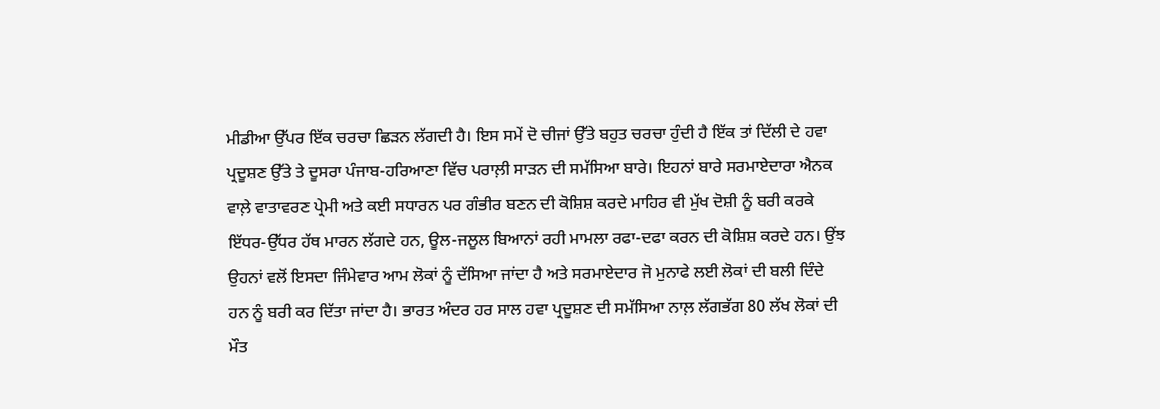ਮੀਡੀਆ ਉੱਪਰ ਇੱਕ ਚਰਚਾ ਛਿੜਨ ਲੱਗਦੀ ਹੈ। ਇਸ ਸਮੇਂ ਦੋ ਚੀਜਾਂ ਉੱਤੇ ਬਹੁਤ ਚਰਚਾ ਹੁੰਦੀ ਹੈ ਇੱਕ ਤਾਂ ਦਿੱਲੀ ਦੇ ਹਵਾ ਪ੍ਰਦੂਸ਼ਣ ਉੱਤੇ ਤੇ ਦੂਸਰਾ ਪੰਜਾਬ-ਹਰਿਆਣਾ ਵਿੱਚ ਪਰਾਲ਼ੀ ਸਾੜਨ ਦੀ ਸਮੱਸਿਆ ਬਾਰੇ। ਇਹਨਾਂ ਬਾਰੇ ਸਰਮਾਏਦਾਰਾ ਐਨਕ ਵਾਲ਼ੇ ਵਾਤਾਵਰਣ ਪ੍ਰੇਮੀ ਅਤੇ ਕਈ ਸਧਾਰਨ ਪਰ ਗੰਭੀਰ ਬਣਨ ਦੀ ਕੋਸ਼ਿਸ਼ ਕਰਦੇ ਮਾਹਿਰ ਵੀ ਮੁੱਖ ਦੋਸ਼ੀ ਨੂੰ ਬਰੀ ਕਰਕੇ ਇੱਧਰ-ਉੱਧਰ ਹੱਥ ਮਾਰਨ ਲੱਗਦੇ ਹਨ, ਊਲ-ਜਲੂਲ ਬਿਆਨਾਂ ਰਹੀ ਮਾਮਲਾ ਰਫਾ-ਦਫਾ ਕਰਨ ਦੀ ਕੋਸ਼ਿਸ਼ ਕਰਦੇ ਹਨ। ਉਂਝ ਉਹਨਾਂ ਵਲੋਂ ਇਸਦਾ ਜਿੰਮੇਵਾਰ ਆਮ ਲੋਕਾਂ ਨੂੰ ਦੱਸਿਆ ਜਾਂਦਾ ਹੈ ਅਤੇ ਸਰਮਾਏਦਾਰ ਜੋ ਮੁਨਾਫੇ ਲਈ ਲੋਕਾਂ ਦੀ ਬਲੀ ਦਿੰਦੇ ਹਨ ਨੂੰ ਬਰੀ ਕਰ ਦਿੱਤਾ ਜਾਂਦਾ ਹੈ। ਭਾਰਤ ਅੰਦਰ ਹਰ ਸਾਲ ਹਵਾ ਪ੍ਰਦੂਸ਼ਣ ਦੀ ਸਮੱਸਿਆ ਨਾਲ਼ ਲੱਗਭੱਗ 80 ਲੱਖ ਲੋਕਾਂ ਦੀ ਮੌਤ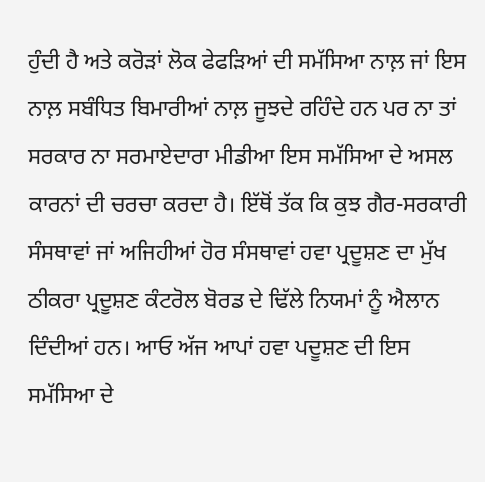ਹੁੰਦੀ ਹੈ ਅਤੇ ਕਰੋੜਾਂ ਲੋਕ ਫੇਫੜਿਆਂ ਦੀ ਸਮੱਸਿਆ ਨਾਲ਼ ਜਾਂ ਇਸ ਨਾਲ਼ ਸਬੰਧਿਤ ਬਿਮਾਰੀਆਂ ਨਾਲ਼ ਜੂਝਦੇ ਰਹਿੰਦੇ ਹਨ ਪਰ ਨਾ ਤਾਂ ਸਰਕਾਰ ਨਾ ਸਰਮਾਏਦਾਰਾ ਮੀਡੀਆ ਇਸ ਸਮੱਸਿਆ ਦੇ ਅਸਲ ਕਾਰਨਾਂ ਦੀ ਚਰਚਾ ਕਰਦਾ ਹੈ। ਇੱਥੋਂ ਤੱਕ ਕਿ ਕੁਝ ਗੈਰ-ਸਰਕਾਰੀ ਸੰਸਥਾਵਾਂ ਜਾਂ ਅਜਿਹੀਆਂ ਹੋਰ ਸੰਸਥਾਵਾਂ ਹਵਾ ਪ੍ਰਦੂਸ਼ਣ ਦਾ ਮੁੱਖ ਠੀਕਰਾ ਪ੍ਰਦੂਸ਼ਣ ਕੰਟਰੋਲ ਬੋਰਡ ਦੇ ਢਿੱਲੇ ਨਿਯਮਾਂ ਨੂੰ ਐਲਾਨ ਦਿੰਦੀਆਂ ਹਨ। ਆਓ ਅੱਜ ਆਪਾਂ ਹਵਾ ਪਦੂਸ਼ਣ ਦੀ ਇਸ ਸਮੱਸਿਆ ਦੇ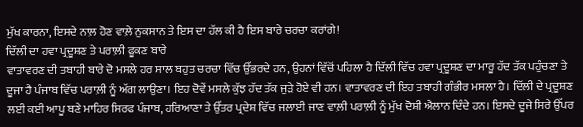ਮੁੱਖ ਕਾਰਨਾ, ਇਸਦੇ ਨਾਲ਼ ਹੋਣ ਵਾਲ਼ੇ ਨੁਕਸਾਨ ਤੇ ਇਸ ਦਾ ਹੱਲ ਕੀ ਹੈ ਇਸ ਬਾਰੇ ਚਰਚਾ ਕਰਾਂਗੇ!
ਦਿੱਲੀ ਦਾ ਹਵਾ ਪ੍ਰਦੂਸ਼ਣ ਤੇ ਪਰਾਲ਼ੀ ਫੂਕਣ ਬਾਰੇ
ਵਾਤਾਵਰਣ ਦੀ ਤਬਾਹੀ ਬਾਰੇ ਦੋ ਮਸਲੇ ਹਰ ਸਾਲ ਬਹੁਤ ਚਰਚਾ ਵਿੱਚ ਉੱਭਰਦੇ ਹਨ, ਉਹਨਾਂ ਵਿੱਚੋਂ ਪਹਿਲਾ ਹੈ ਦਿੱਲੀ ਵਿੱਚ ਹਵਾ ਪ੍ਰਦੂਸ਼ਣ ਦਾ ਮਾਰੂ ਹੱਦ ਤੱਕ ਪਹੁੰਚਣਾ ਤੇ ਦੂਜਾ ਹੈ ਪੰਜਾਬ ਵਿੱਚ ਪਰਾਲ਼ੀ ਨੂੰ ਅੱਗ ਲਾਉਣਾ। ਇਹ ਦੋਵੇਂ ਮਸਲੇ ਕੁੱਝ ਹੱਦ ਤੱਕ ਜੁੜੇ ਹੋਏ ਵੀ ਹਨ। ਵਾਤਾਵਰਣ ਦੀ ਇਹ ਤਬਾਹੀ ਗੰਭੀਰ ਮਸਲਾ ਹੈ। ਦਿੱਲੀ ਦੇ ਪ੍ਰਦੂਸ਼ਣ ਲਈ ਕਈ ਆਪੂ ਬਣੇ ਮਾਹਿਰ ਸਿਰਫ ਪੰਜਾਬ, ਹਰਿਆਣਾ ਤੇ ਉੱਤਰ ਪ੍ਰਦੇਸ਼ ਵਿੱਚ ਜਲਾਈ ਜਾਣ ਵਾਲ਼ੀ ਪਰਾਲ਼ੀ ਨੂੰ ਮੁੱਖ ਦੋਸ਼ੀ ਐਲਾਨ ਦਿੰਦੇ ਹਨ। ਇਸਦੇ ਦੂਜੇ ਸਿਰੇ ਉੱਪਰ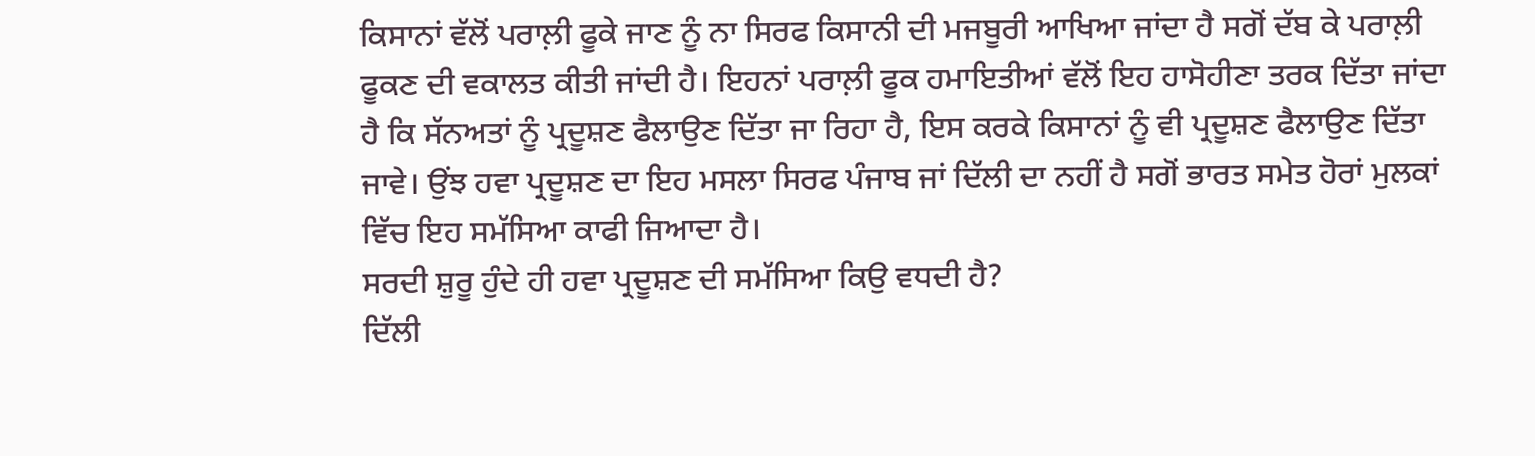ਕਿਸਾਨਾਂ ਵੱਲੋਂ ਪਰਾਲ਼ੀ ਫੂਕੇ ਜਾਣ ਨੂੰ ਨਾ ਸਿਰਫ ਕਿਸਾਨੀ ਦੀ ਮਜਬੂਰੀ ਆਖਿਆ ਜਾਂਦਾ ਹੈ ਸਗੋਂ ਦੱਬ ਕੇ ਪਰਾਲ਼ੀ ਫੂਕਣ ਦੀ ਵਕਾਲਤ ਕੀਤੀ ਜਾਂਦੀ ਹੈ। ਇਹਨਾਂ ਪਰਾਲ਼ੀ ਫੂਕ ਹਮਾਇਤੀਆਂ ਵੱਲੋਂ ਇਹ ਹਾਸੋਹੀਣਾ ਤਰਕ ਦਿੱਤਾ ਜਾਂਦਾ ਹੈ ਕਿ ਸੱਨਅਤਾਂ ਨੂੰ ਪ੍ਰਦੂਸ਼ਣ ਫੈਲਾਉਣ ਦਿੱਤਾ ਜਾ ਰਿਹਾ ਹੈ, ਇਸ ਕਰਕੇ ਕਿਸਾਨਾਂ ਨੂੰ ਵੀ ਪ੍ਰਦੂਸ਼ਣ ਫੈਲਾਉਣ ਦਿੱਤਾ ਜਾਵੇ। ਉਂਝ ਹਵਾ ਪ੍ਰਦੂਸ਼ਣ ਦਾ ਇਹ ਮਸਲਾ ਸਿਰਫ ਪੰਜਾਬ ਜਾਂ ਦਿੱਲੀ ਦਾ ਨਹੀਂ ਹੈ ਸਗੋਂ ਭਾਰਤ ਸਮੇਤ ਹੋਰਾਂ ਮੁਲਕਾਂ ਵਿੱਚ ਇਹ ਸਮੱਸਿਆ ਕਾਫੀ ਜਿਆਦਾ ਹੈ।
ਸਰਦੀ ਸ਼ੁਰੂ ਹੁੰਦੇ ਹੀ ਹਵਾ ਪ੍ਰਦੂਸ਼ਣ ਦੀ ਸਮੱਸਿਆ ਕਿਉ ਵਧਦੀ ਹੈ?
ਦਿੱਲੀ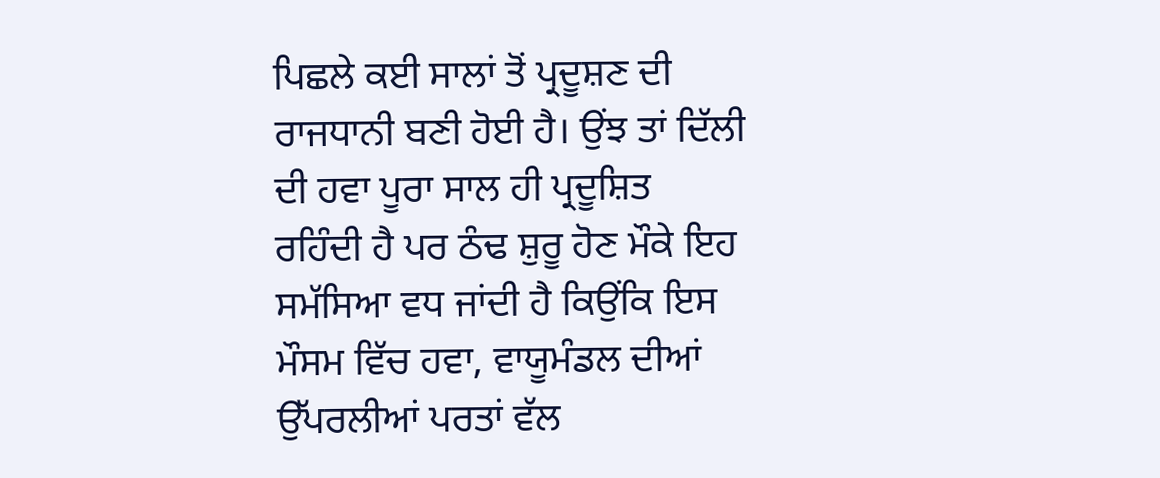ਪਿਛਲੇ ਕਈ ਸਾਲਾਂ ਤੋਂ ਪ੍ਰਦੂਸ਼ਣ ਦੀ ਰਾਜਧਾਨੀ ਬਣੀ ਹੋਈ ਹੈ। ਉਂਝ ਤਾਂ ਦਿੱਲੀ ਦੀ ਹਵਾ ਪੂਰਾ ਸਾਲ ਹੀ ਪ੍ਰਦੂਸ਼ਿਤ ਰਹਿੰਦੀ ਹੈ ਪਰ ਠੰਢ ਸ਼ੁਰੂ ਹੋਣ ਮੌਕੇ ਇਹ ਸਮੱਸਿਆ ਵਧ ਜਾਂਦੀ ਹੈ ਕਿਉਂਕਿ ਇਸ ਮੌਸਮ ਵਿੱਚ ਹਵਾ, ਵਾਯੂਮੰਡਲ ਦੀਆਂ ਉੱਪਰਲੀਆਂ ਪਰਤਾਂ ਵੱਲ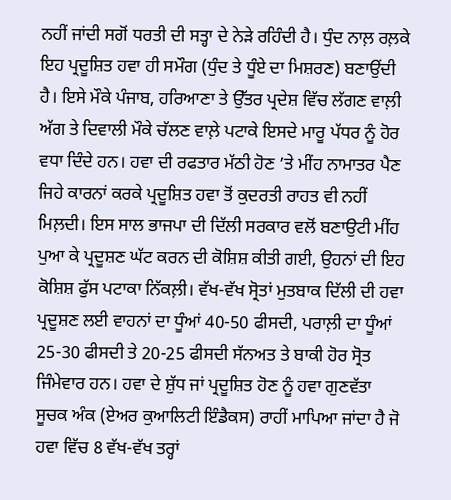ਨਹੀਂ ਜਾਂਦੀ ਸਗੋਂ ਧਰਤੀ ਦੀ ਸਤ੍ਹਾ ਦੇ ਨੇੜੇ ਰਹਿੰਦੀ ਹੈ। ਧੁੰਦ ਨਾਲ਼ ਰਲ਼ਕੇ ਇਹ ਪ੍ਰਦੂਸ਼ਿਤ ਹਵਾ ਹੀ ਸਮੌਗ (ਧੁੰਦ ਤੇ ਧੂੰਏ ਦਾ ਮਿਸ਼ਰਣ) ਬਣਾਉਂਦੀ ਹੈ। ਇਸੇ ਮੌਕੇ ਪੰਜਾਬ, ਹਰਿਆਣਾ ਤੇ ਉੱਤਰ ਪ੍ਰਦੇਸ਼ ਵਿੱਚ ਲੱਗਣ ਵਾਲ਼ੀ ਅੱਗ ਤੇ ਦਿਵਾਲੀ ਮੌਕੇ ਚੱਲਣ ਵਾਲ਼ੇ ਪਟਾਕੇ ਇਸਦੇ ਮਾਰੂ ਪੱਧਰ ਨੂੰ ਹੋਰ ਵਧਾ ਦਿੰਦੇ ਹਨ। ਹਵਾ ਦੀ ਰਫਤਾਰ ਮੱਠੀ ਹੋਣ ’ਤੇ ਮੀਂਹ ਨਾਮਾਤਰ ਪੈਣ ਜਿਹੇ ਕਾਰਨਾਂ ਕਰਕੇ ਪ੍ਰਦੂਸ਼ਿਤ ਹਵਾ ਤੋਂ ਕੁਦਰਤੀ ਰਾਹਤ ਵੀ ਨਹੀਂ ਮਿਲ਼ਦੀ। ਇਸ ਸਾਲ ਭਾਜਪਾ ਦੀ ਦਿੱਲੀ ਸਰਕਾਰ ਵਲੋਂ ਬਣਾਉਟੀ ਮੀਂਹ ਪੁਆ ਕੇ ਪ੍ਰਦੂਸ਼ਣ ਘੱਟ ਕਰਨ ਦੀ ਕੋਸ਼ਿਸ਼ ਕੀਤੀ ਗਈ, ਉਹਨਾਂ ਦੀ ਇਹ ਕੋਸ਼ਿਸ਼ ਫੁੱਸ ਪਟਾਕਾ ਨਿੱਕਲ਼ੀ। ਵੱਖ-ਵੱਖ ਸ੍ਰੋਤਾਂ ਮੁਤਬਾਕ ਦਿੱਲੀ ਦੀ ਹਵਾ ਪ੍ਰਦੂਸ਼ਣ ਲਈ ਵਾਹਨਾਂ ਦਾ ਧੂੰਆਂ 40-50 ਫੀਸਦੀ, ਪਰਾਲ਼ੀ ਦਾ ਧੂੰਆਂ 25-30 ਫੀਸਦੀ ਤੇ 20-25 ਫੀਸਦੀ ਸੱਨਅਤ ਤੇ ਬਾਕੀ ਹੋਰ ਸ੍ਰੋਤ ਜਿੰਮੇਵਾਰ ਹਨ। ਹਵਾ ਦੇ ਸ਼ੁੱਧ ਜਾਂ ਪ੍ਰਦੂਸ਼ਿਤ ਹੋਣ ਨੂੰ ਹਵਾ ਗੁਣਵੱਤਾ ਸੂਚਕ ਅੰਕ (ਏਅਰ ਕੁਆਲਿਟੀ ਇੰਡੈਕਸ) ਰਾਹੀਂ ਮਾਪਿਆ ਜਾਂਦਾ ਹੈ ਜੋ ਹਵਾ ਵਿੱਚ 8 ਵੱਖ-ਵੱਖ ਤਰ੍ਹਾਂ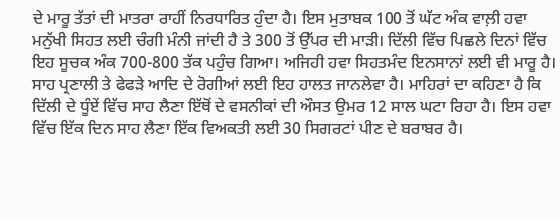ਦੇ ਮਾਰੂ ਤੱਤਾਂ ਦੀ ਮਾਤਰਾ ਰਾਹੀਂ ਨਿਰਧਾਰਿਤ ਹੁੰਦਾ ਹੈ। ਇਸ ਮੁਤਾਬਕ 100 ਤੋਂ ਘੱਟ ਅੰਕ ਵਾਲ਼ੀ ਹਵਾ ਮਨੁੱਖੀ ਸਿਹਤ ਲਈ ਚੰਗੀ ਮੰਨੀ ਜਾਂਦੀ ਹੈ ਤੇ 300 ਤੋਂ ਉੱਪਰ ਦੀ ਮਾੜੀ। ਦਿੱਲੀ ਵਿੱਚ ਪਿਛਲੇ ਦਿਨਾਂ ਵਿੱਚ ਇਹ ਸੂਚਕ ਅੰਕ 700-800 ਤੱਕ ਪਹੁੰਚ ਗਿਆ। ਅਜਿਹੀ ਹਵਾ ਸਿਹਤਮੰਦ ਇਨਸਾਨਾਂ ਲਈ ਵੀ ਮਾਰੂ ਹੈ। ਸਾਹ ਪ੍ਰਣਾਲੀ ਤੇ ਫੇਫੜੇ ਆਦਿ ਦੇ ਰੋਗੀਆਂ ਲਈ ਇਹ ਹਾਲਤ ਜਾਨਲੇਵਾ ਹੈ। ਮਾਹਿਰਾਂ ਦਾ ਕਹਿਣਾ ਹੈ ਕਿ ਦਿੱਲੀ ਦੇ ਧੂੰਏਂ ਵਿੱਚ ਸਾਹ ਲੈਣਾ ਇੱਥੋਂ ਦੇ ਵਸਨੀਕਾਂ ਦੀ ਔਸਤ ਉਮਰ 12 ਸਾਲ ਘਟਾ ਰਿਹਾ ਹੈ। ਇਸ ਹਵਾ ਵਿੱਚ ਇੱਕ ਦਿਨ ਸਾਹ ਲੈਣਾ ਇੱਕ ਵਿਅਕਤੀ ਲਈ 30 ਸਿਗਰਟਾਂ ਪੀਣ ਦੇ ਬਰਾਬਰ ਹੈ।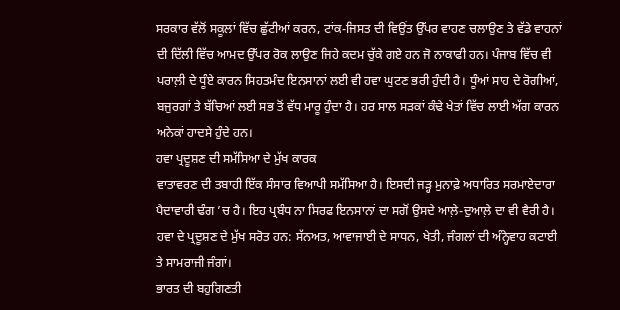ਸਰਕਾਰ ਵੱਲੋਂ ਸਕੂਲਾਂ ਵਿੱਚ ਛੁੱਟੀਆਂ ਕਰਨ, ਟਾਂਕ-ਜਿਸਤ ਦੀ ਵਿਉਂਤ ਉੱਪਰ ਵਾਹਣ ਚਲਾਉਣ ਤੇ ਵੱਡੇ ਵਾਹਨਾਂ ਦੀ ਦਿੱਲੀ ਵਿੱਚ ਆਮਦ ਉੱਪਰ ਰੋਕ ਲਾਉਣ ਜਿਹੇ ਕਦਮ ਚੁੱਕੇ ਗਏ ਹਨ ਜੋ ਨਾਕਾਫੀ ਹਨ। ਪੰਜਾਬ ਵਿੱਚ ਵੀ ਪਰਾਲ਼ੀ ਦੇ ਧੂੰਏ ਕਾਰਨ ਸਿਹਤਮੰਦ ਇਨਸਾਨਾਂ ਲਈ ਵੀ ਹਵਾ ਘੁਟਣ ਭਰੀ ਹੁੰਦੀ ਹੈ। ਧੂੰਆਂ ਸਾਹ ਦੇ ਰੋਗੀਆਂ, ਬਜੁਰਗਾਂ ਤੇ ਬੱਚਿਆਂ ਲਈ ਸਭ ਤੋਂ ਵੱਧ ਮਾਰੂ ਹੁੰਦਾ ਹੈ। ਹਰ ਸਾਲ ਸੜਕਾਂ ਕੰਢੇ ਖੇਤਾਂ ਵਿੱਚ ਲਾਈ ਅੱਗ ਕਾਰਨ ਅਨੇਕਾਂ ਹਾਦਸੇ ਹੁੰਦੇ ਹਨ।
ਹਵਾ ਪ੍ਰਦੂਸ਼ਣ ਦੀ ਸਮੱਸਿਆ ਦੇ ਮੁੱਖ ਕਾਰਕ
ਵਾਤਾਵਰਣ ਦੀ ਤਬਾਹੀ ਇੱਕ ਸੰਸਾਰ ਵਿਆਪੀ ਸਮੱਸਿਆ ਹੈ। ਇਸਦੀ ਜੜ੍ਹ ਮੁਨਾਫ਼ੇ ਅਧਾਰਿਤ ਸਰਮਾਏਦਾਰਾ ਪੈਦਾਵਾਰੀ ਢੰਗ ’ਚ ਹੈ। ਇਹ ਪ੍ਰਬੰਧ ਨਾ ਸਿਰਫ ਇਨਸਾਨਾਂ ਦਾ ਸਗੋਂ ਉਸਦੇ ਆਲ਼ੇ-ਦੁਆਲ਼ੇ ਦਾ ਵੀ ਵੈਰੀ ਹੈ। ਹਵਾ ਦੇ ਪ੍ਰਦੂਸ਼ਣ ਦੇ ਮੁੱਖ ਸਰੋਤ ਹਨ: ਸੱਨਅਤ, ਆਵਾਜਾਈ ਦੇ ਸਾਧਨ, ਖੇਤੀ, ਜੰਗਲਾਂ ਦੀ ਅੰਨ੍ਹੇਵਾਹ ਕਟਾਈ ਤੇ ਸਾਮਰਾਜੀ ਜੰਗਾਂ।
ਭਾਰਤ ਦੀ ਬਹੁਗਿਣਤੀ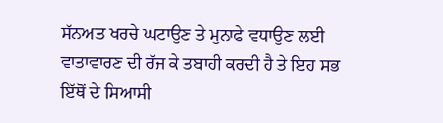ਸੱਨਅਤ ਖਰਚੇ ਘਟਾਉਣ ਤੇ ਮੁਨਾਫੇ ਵਧਾਉਣ ਲਈ ਵਾਤਾਵਾਰਣ ਦੀ ਰੱਜ ਕੇ ਤਬਾਹੀ ਕਰਦੀ ਹੈ ਤੇ ਇਹ ਸਭ ਇੱਥੋਂ ਦੇ ਸਿਆਸੀ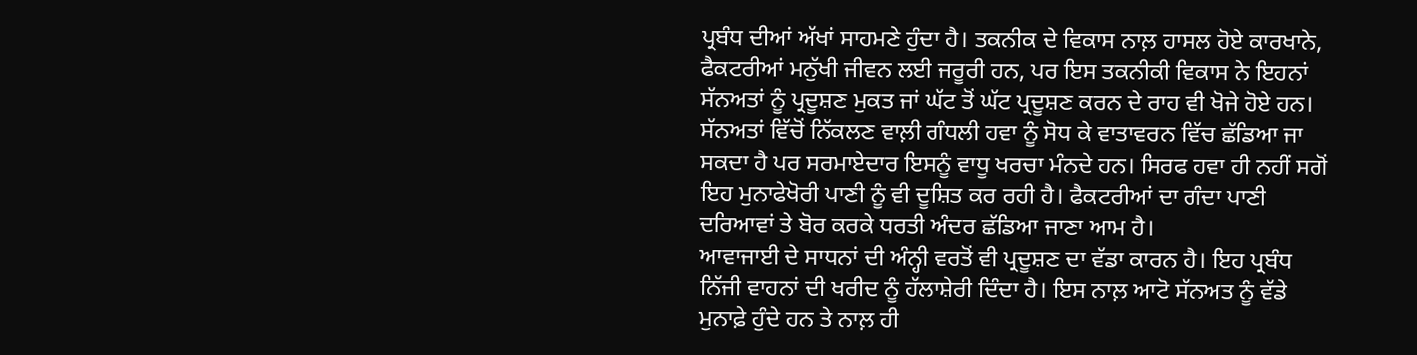ਪ੍ਰਬੰਧ ਦੀਆਂ ਅੱਖਾਂ ਸਾਹਮਣੇ ਹੁੰਦਾ ਹੈ। ਤਕਨੀਕ ਦੇ ਵਿਕਾਸ ਨਾਲ਼ ਹਾਸਲ ਹੋਏ ਕਾਰਖਾਨੇ, ਫੈਕਟਰੀਆਂ ਮਨੁੱਖੀ ਜੀਵਨ ਲਈ ਜਰੂਰੀ ਹਨ, ਪਰ ਇਸ ਤਕਨੀਕੀ ਵਿਕਾਸ ਨੇ ਇਹਨਾਂ ਸੱਨਅਤਾਂ ਨੂੰ ਪ੍ਰਦੂਸ਼ਣ ਮੁਕਤ ਜਾਂ ਘੱਟ ਤੋਂ ਘੱਟ ਪ੍ਰਦੂਸ਼ਣ ਕਰਨ ਦੇ ਰਾਹ ਵੀ ਖੋਜੇ ਹੋਏ ਹਨ। ਸੱਨਅਤਾਂ ਵਿੱਚੋਂ ਨਿੱਕਲਣ ਵਾਲ਼ੀ ਗੰਧਲੀ ਹਵਾ ਨੂੰ ਸੋਧ ਕੇ ਵਾਤਾਵਰਨ ਵਿੱਚ ਛੱਡਿਆ ਜਾ ਸਕਦਾ ਹੈ ਪਰ ਸਰਮਾਏਦਾਰ ਇਸਨੂੰ ਵਾਧੂ ਖਰਚਾ ਮੰਨਦੇ ਹਨ। ਸਿਰਫ ਹਵਾ ਹੀ ਨਹੀਂ ਸਗੋਂ ਇਹ ਮੁਨਾਫੇਖੋਰੀ ਪਾਣੀ ਨੂੰ ਵੀ ਦੂਸ਼ਿਤ ਕਰ ਰਹੀ ਹੈ। ਫੈਕਟਰੀਆਂ ਦਾ ਗੰਦਾ ਪਾਣੀ ਦਰਿਆਵਾਂ ਤੇ ਬੋਰ ਕਰਕੇ ਧਰਤੀ ਅੰਦਰ ਛੱਡਿਆ ਜਾਣਾ ਆਮ ਹੈ।
ਆਵਾਜਾਈ ਦੇ ਸਾਧਨਾਂ ਦੀ ਅੰਨ੍ਹੀ ਵਰਤੋਂ ਵੀ ਪ੍ਰਦੂਸ਼ਣ ਦਾ ਵੱਡਾ ਕਾਰਨ ਹੈ। ਇਹ ਪ੍ਰਬੰਧ ਨਿੱਜੀ ਵਾਹਨਾਂ ਦੀ ਖਰੀਦ ਨੂੰ ਹੱਲਾਸ਼ੇਰੀ ਦਿੰਦਾ ਹੈ। ਇਸ ਨਾਲ਼ ਆਟੋ ਸੱਨਅਤ ਨੂੰ ਵੱਡੇ ਮੁਨਾਫ਼ੇ ਹੁੰਦੇ ਹਨ ਤੇ ਨਾਲ਼ ਹੀ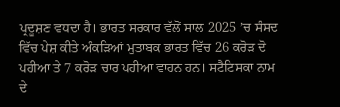ਪ੍ਰਦੂਸ਼ਣ ਵਧਦਾ ਹੈ। ਭਾਰਤ ਸਰਕਾਰ ਵੱਲੋਂ ਸਾਲ 2025 ’ਚ ਸੰਸਦ ਵਿੱਚ ਪੇਸ਼ ਕੀਤੇ ਅੰਕੜਿਆਂ ਮੁਤਾਬਕ ਭਾਰਤ ਵਿੱਚ 26 ਕਰੋੜ ਦੋ ਪਹੀਆ ਤੇ 7 ਕਰੋੜ ਚਾਰ ਪਹੀਆ ਵਾਹਨ ਹਨ। ਸਟੈਟਿਸਕਾ ਨਾਮ ਦੇ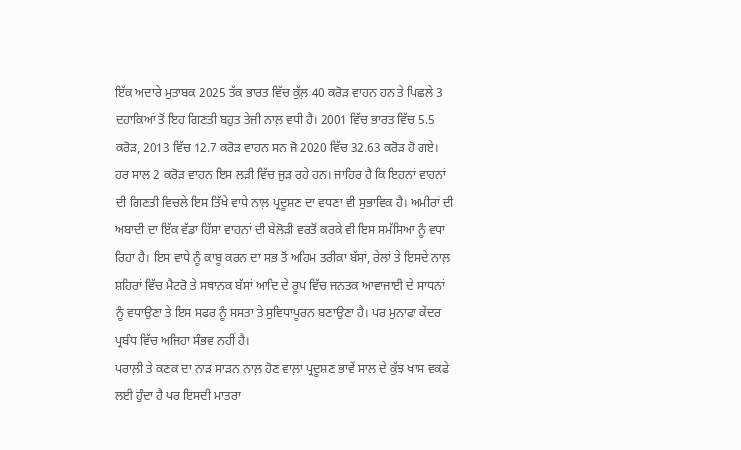ਇੱਕ ਅਦਾਰੇ ਮੁਤਾਬਕ 2025 ਤੱਕ ਭਾਰਤ ਵਿੱਚ ਕੁੱਲ਼ 40 ਕਰੋੜ ਵਾਹਨ ਹਨ ਤੇ ਪਿਛਲੇ 3 ਦਹਾਕਿਆਂ ਤੋਂ ਇਹ ਗਿਣਤੀ ਬਹੁਤ ਤੇਜੀ ਨਾਲ਼ ਵਧੀ ਹੈ। 2001 ਵਿੱਚ ਭਾਰਤ ਵਿੱਚ 5.5 ਕਰੋੜ, 2013 ਵਿੱਚ 12.7 ਕਰੋੜ ਵਾਹਨ ਸਨ ਜੋ 2020 ਵਿੱਚ 32.63 ਕਰੋੜ ਹੋ ਗਏ। ਹਰ ਸਾਲ 2 ਕਰੋੜ ਵਾਹਨ ਇਸ ਲੜੀ ਵਿੱਚ ਜੁੜ ਰਹੇ ਹਨ। ਜਾਹਿਰ ਹੈ ਕਿ ਇਹਨਾਂ ਵਾਹਨਾਂ ਦੀ ਗਿਣਤੀ ਵਿਚਲੇ ਇਸ ਤਿੱਖੇ ਵਾਧੇ ਨਾਲ਼ ਪ੍ਰਦੂਸ਼ਣ ਦਾ ਵਧਣਾ ਵੀ ਸੁਭਾਵਿਕ ਹੈ। ਅਮੀਰਾਂ ਦੀ ਅਬਾਦੀ ਦਾ ਇੱਕ ਵੱਡਾ ਹਿੱਸਾ ਵਾਹਨਾਂ ਦੀ ਬੇਲੋੜੀ ਵਰਤੋਂ ਕਰਕੇ ਵੀ ਇਸ ਸਮੱਸਿਆ ਨੂੰ ਵਧਾ ਰਿਹਾ ਹੈ। ਇਸ ਵਾਧੇ ਨੂੰ ਕਾਬੂ ਕਰਨ ਦਾ ਸਭ ਤੋਂ ਅਹਿਮ ਤਰੀਕਾ ਬੱਸਾਂ, ਰੇਲਾਂ ਤੇ ਇਸਦੇ ਨਾਲ਼ ਸ਼ਹਿਰਾਂ ਵਿੱਚ ਮੈਟਰੋ ਤੇ ਸਥਾਨਕ ਬੱਸਾਂ ਆਦਿ ਦੇ ਰੂਪ ਵਿੱਚ ਜਨਤਕ ਆਵਾਜਾਈ ਦੇ ਸਾਧਨਾਂ ਨੂੰ ਵਧਾਉਣਾ ਤੇ ਇਸ ਸਫਰ ਨੂੰ ਸਸਤਾ ਤੇ ਸੁਵਿਧਾਪੂਰਨ ਬਣਾਉਣਾ ਹੈ। ਪਰ ਮੁਨਾਫਾ ਕੇਂਦਰ ਪ੍ਰਬੰਧ ਵਿੱਚ ਅਜਿਹਾ ਸੰਭਵ ਨਹੀਂ ਹੈ।
ਪਰਾਲ਼ੀ ਤੇ ਕਣਕ ਦਾ ਨਾੜ ਸਾੜਨ ਨਾਲ਼ ਹੋਣ ਵਾਲ਼ਾ ਪ੍ਰਦੂਸ਼ਣ ਭਾਵੇਂ ਸਾਲ ਦੇ ਕੁੱਝ ਖਾਸ ਵਕਫੇ ਲਈ ਹੁੰਦਾ ਹੈ ਪਰ ਇਸਦੀ ਮਾਤਰਾ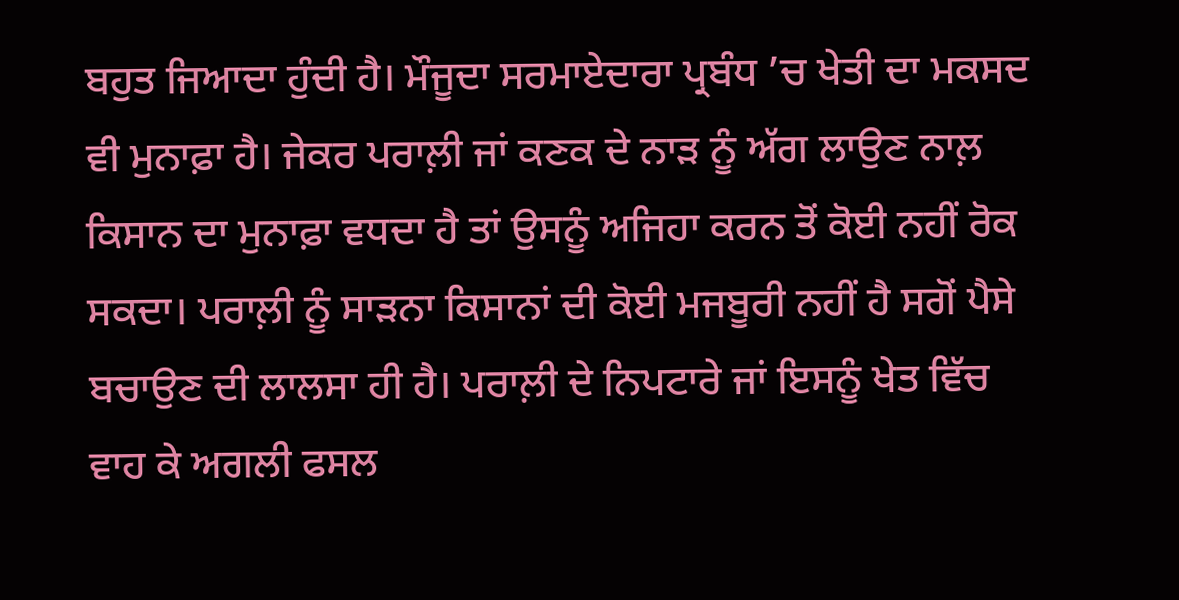ਬਹੁਤ ਜਿਆਦਾ ਹੁੰਦੀ ਹੈ। ਮੌਜੂਦਾ ਸਰਮਾਏਦਾਰਾ ਪ੍ਰਬੰਧ ’ਚ ਖੇਤੀ ਦਾ ਮਕਸਦ ਵੀ ਮੁਨਾਫ਼ਾ ਹੈ। ਜੇਕਰ ਪਰਾਲ਼ੀ ਜਾਂ ਕਣਕ ਦੇ ਨਾੜ ਨੂੰ ਅੱਗ ਲਾਉਣ ਨਾਲ਼ ਕਿਸਾਨ ਦਾ ਮੁਨਾਫ਼ਾ ਵਧਦਾ ਹੈ ਤਾਂ ਉਸਨੂੰ ਅਜਿਹਾ ਕਰਨ ਤੋਂ ਕੋਈ ਨਹੀਂ ਰੋਕ ਸਕਦਾ। ਪਰਾਲ਼ੀ ਨੂੰ ਸਾੜਨਾ ਕਿਸਾਨਾਂ ਦੀ ਕੋਈ ਮਜਬੂਰੀ ਨਹੀਂ ਹੈ ਸਗੋਂ ਪੈਸੇ ਬਚਾਉਣ ਦੀ ਲਾਲਸਾ ਹੀ ਹੈ। ਪਰਾਲ਼ੀ ਦੇ ਨਿਪਟਾਰੇ ਜਾਂ ਇਸਨੂੰ ਖੇਤ ਵਿੱਚ ਵਾਹ ਕੇ ਅਗਲੀ ਫਸਲ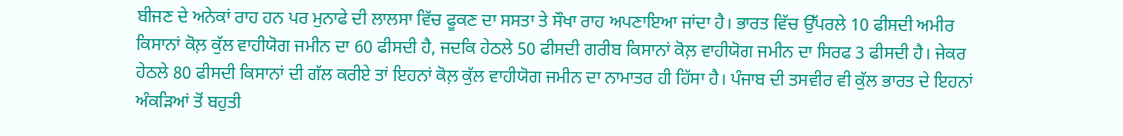ਬੀਜਣ ਦੇ ਅਨੇਕਾਂ ਰਾਹ ਹਨ ਪਰ ਮੁਨਾਫੇ ਦੀ ਲਾਲਸਾ ਵਿੱਚ ਫੂਕਣ ਦਾ ਸਸਤਾ ਤੇ ਸੌਖਾ ਰਾਹ ਅਪਣਾਇਆ ਜਾਂਦਾ ਹੈ। ਭਾਰਤ ਵਿੱਚ ਉੱਪਰਲੇ 10 ਫੀਸਦੀ ਅਮੀਰ ਕਿਸਾਨਾਂ ਕੋਲ਼ ਕੁੱਲ ਵਾਹੀਯੋਗ ਜਮੀਨ ਦਾ 60 ਫੀਸਦੀ ਹੈ, ਜਦਕਿ ਹੇਠਲੇ 50 ਫੀਸਦੀ ਗਰੀਬ ਕਿਸਾਨਾਂ ਕੋਲ਼ ਵਾਹੀਯੋਗ ਜਮੀਨ ਦਾ ਸਿਰਫ 3 ਫੀਸਦੀ ਹੈ। ਜੇਕਰ ਹੇਠਲੇ 80 ਫੀਸਦੀ ਕਿਸਾਨਾਂ ਦੀ ਗੱਲ ਕਰੀਏ ਤਾਂ ਇਹਨਾਂ ਕੋਲ਼ ਕੁੱਲ ਵਾਹੀਯੋਗ ਜਮੀਨ ਦਾ ਨਾਮਾਤਰ ਹੀ ਹਿੱਸਾ ਹੈ। ਪੰਜਾਬ ਦੀ ਤਸਵੀਰ ਵੀ ਕੁੱਲ ਭਾਰਤ ਦੇ ਇਹਨਾਂ ਅੰਕੜਿਆਂ ਤੋਂ ਬਹੁਤੀ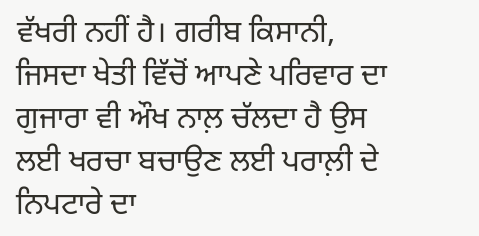ਵੱਖਰੀ ਨਹੀਂ ਹੈ। ਗਰੀਬ ਕਿਸਾਨੀ, ਜਿਸਦਾ ਖੇਤੀ ਵਿੱਚੋਂ ਆਪਣੇ ਪਰਿਵਾਰ ਦਾ ਗੁਜਾਰਾ ਵੀ ਔਖ ਨਾਲ਼ ਚੱਲਦਾ ਹੈ ਉਸ ਲਈ ਖਰਚਾ ਬਚਾਉਣ ਲਈ ਪਰਾਲ਼ੀ ਦੇ ਨਿਪਟਾਰੇ ਦਾ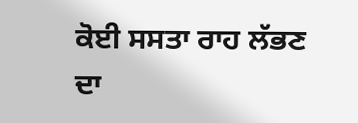ਕੋਈ ਸਸਤਾ ਰਾਹ ਲੱਭਣ ਦਾ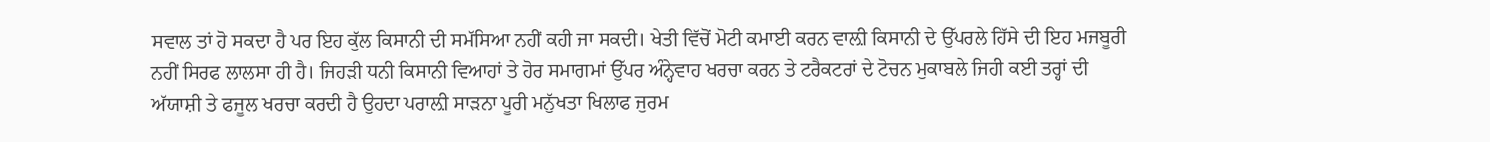ਸਵਾਲ ਤਾਂ ਹੋ ਸਕਦਾ ਹੈ ਪਰ ਇਹ ਕੁੱਲ ਕਿਸਾਨੀ ਦੀ ਸਮੱਸਿਆ ਨਹੀਂ ਕਹੀ ਜਾ ਸਕਦੀ। ਖੇਤੀ ਵਿੱਚੋਂ ਮੋਟੀ ਕਮਾਈ ਕਰਨ ਵਾਲ਼ੀ ਕਿਸਾਨੀ ਦੇ ਉੱਪਰਲੇ ਹਿੱਸੇ ਦੀ ਇਹ ਮਜਬੂਰੀ ਨਹੀਂ ਸਿਰਫ ਲਾਲਸਾ ਹੀ ਹੈ। ਜਿਹੜੀ ਧਨੀ ਕਿਸਾਨੀ ਵਿਆਹਾਂ ਤੇ ਹੋਰ ਸਮਾਗਮਾਂ ਉੱਪਰ ਅੰਨ੍ਹੇਵਾਹ ਖਰਚਾ ਕਰਨ ਤੇ ਟਰੈਕਟਰਾਂ ਦੇ ਟੋਚਨ ਮੁਕਾਬਲੇ ਜਿਹੀ ਕਈ ਤਰ੍ਹਾਂ ਦੀ ਅੱਯਾਸ਼ੀ ਤੇ ਫਜੂਲ ਖਰਚਾ ਕਰਦੀ ਹੈ ਉਹਦਾ ਪਰਾਲ਼ੀ ਸਾੜਨਾ ਪੂਰੀ ਮਨੁੱਖਤਾ ਖਿਲਾਫ ਜੁਰਮ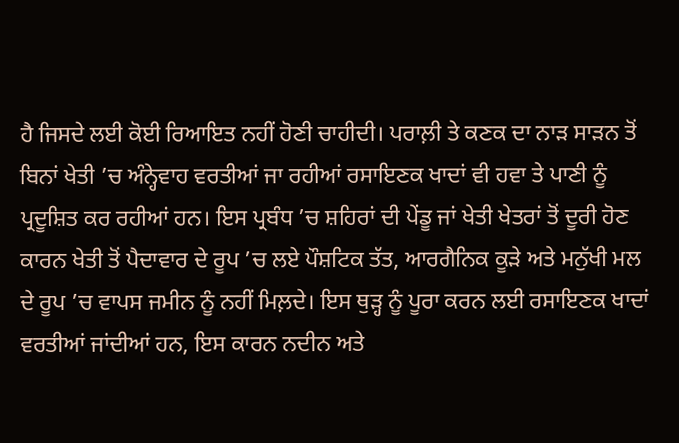ਹੈ ਜਿਸਦੇ ਲਈ ਕੋਈ ਰਿਆਇਤ ਨਹੀਂ ਹੋਣੀ ਚਾਹੀਦੀ। ਪਰਾਲ਼ੀ ਤੇ ਕਣਕ ਦਾ ਨਾੜ ਸਾੜਨ ਤੋਂ ਬਿਨਾਂ ਖੇਤੀ ’ਚ ਅੰਨ੍ਹੇਵਾਹ ਵਰਤੀਆਂ ਜਾ ਰਹੀਆਂ ਰਸਾਇਣਕ ਖਾਦਾਂ ਵੀ ਹਵਾ ਤੇ ਪਾਣੀ ਨੂੰ ਪ੍ਰਦੂਸ਼ਿਤ ਕਰ ਰਹੀਆਂ ਹਨ। ਇਸ ਪ੍ਰਬੰਧ ’ਚ ਸ਼ਹਿਰਾਂ ਦੀ ਪੇਂਡੂ ਜਾਂ ਖੇਤੀ ਖੇਤਰਾਂ ਤੋਂ ਦੂਰੀ ਹੋਣ ਕਾਰਨ ਖੇਤੀ ਤੋਂ ਪੈਦਾਵਾਰ ਦੇ ਰੂਪ ’ਚ ਲਏ ਪੌਸ਼ਟਿਕ ਤੱਤ, ਆਰਗੈਨਿਕ ਕੂੜੇ ਅਤੇ ਮਨੁੱਖੀ ਮਲ ਦੇ ਰੂਪ ’ਚ ਵਾਪਸ ਜਮੀਨ ਨੂੰ ਨਹੀਂ ਮਿਲ਼ਦੇ। ਇਸ ਥੁੜ੍ਹ ਨੂੰ ਪੂਰਾ ਕਰਨ ਲਈ ਰਸਾਇਣਕ ਖਾਦਾਂ ਵਰਤੀਆਂ ਜਾਂਦੀਆਂ ਹਨ, ਇਸ ਕਾਰਨ ਨਦੀਨ ਅਤੇ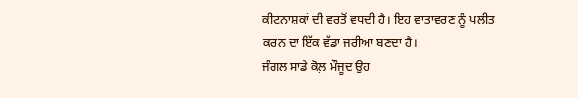ਕੀਟਨਾਸ਼ਕਾਂ ਦੀ ਵਰਤੋਂ ਵਧਦੀ ਹੈ। ਇਹ ਵਾਤਾਵਰਣ ਨੂੰ ਪਲੀਤ ਕਰਨ ਦਾ ਇੱਕ ਵੱਡਾ ਜਰੀਆ ਬਣਦਾ ਹੈ।
ਜੰਗਲ ਸਾਡੇ ਕੋਲ਼ ਮੌਜੂਦ ਉਹ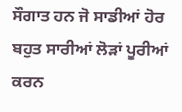ਸੌਗਾਤ ਹਨ ਜੋ ਸਾਡੀਆਂ ਹੋਰ ਬਹੁਤ ਸਾਰੀਆਂ ਲੋੜਾਂ ਪੂਰੀਆਂ ਕਰਨ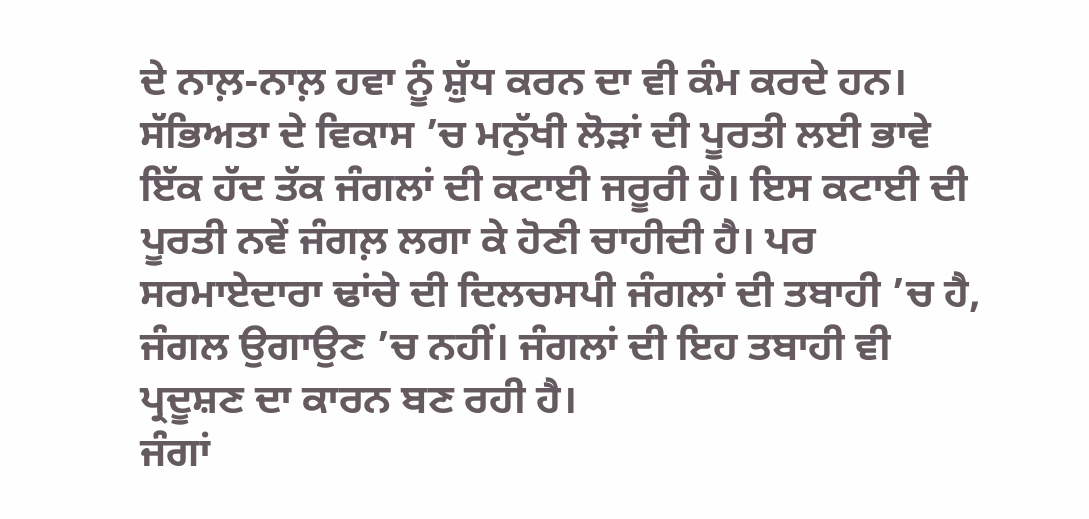ਦੇ ਨਾਲ਼-ਨਾਲ਼ ਹਵਾ ਨੂੰ ਸ਼ੁੱਧ ਕਰਨ ਦਾ ਵੀ ਕੰਮ ਕਰਦੇ ਹਨ। ਸੱਭਿਅਤਾ ਦੇ ਵਿਕਾਸ ’ਚ ਮਨੁੱਖੀ ਲੋੜਾਂ ਦੀ ਪੂਰਤੀ ਲਈ ਭਾਵੇ ਇੱਕ ਹੱਦ ਤੱਕ ਜੰਗਲਾਂ ਦੀ ਕਟਾਈ ਜਰੂਰੀ ਹੈ। ਇਸ ਕਟਾਈ ਦੀ ਪੂਰਤੀ ਨਵੇਂ ਜੰਗਲ਼ ਲਗਾ ਕੇ ਹੋਣੀ ਚਾਹੀਦੀ ਹੈ। ਪਰ ਸਰਮਾਏਦਾਰਾ ਢਾਂਚੇ ਦੀ ਦਿਲਚਸਪੀ ਜੰਗਲਾਂ ਦੀ ਤਬਾਹੀ ’ਚ ਹੈ, ਜੰਗਲ ਉਗਾਉਣ ’ਚ ਨਹੀਂ। ਜੰਗਲਾਂ ਦੀ ਇਹ ਤਬਾਹੀ ਵੀ ਪ੍ਰਦੂਸ਼ਣ ਦਾ ਕਾਰਨ ਬਣ ਰਹੀ ਹੈ।
ਜੰਗਾਂ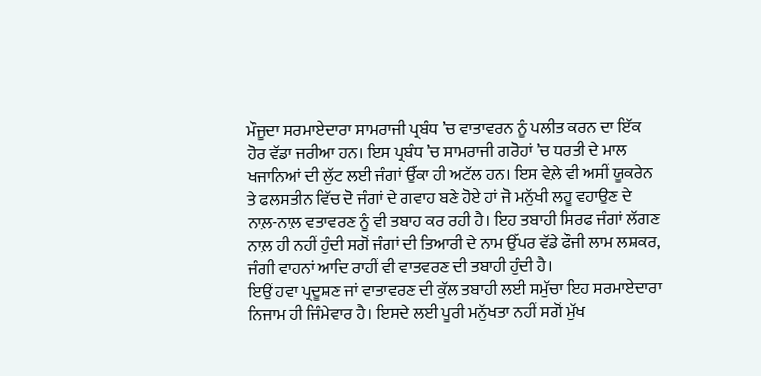ਮੌਜੂਦਾ ਸਰਮਾਏਦਾਰਾ ਸਾਮਰਾਜੀ ਪ੍ਰਬੰਧ ’ਚ ਵਾਤਾਵਰਨ ਨੂੰ ਪਲੀਤ ਕਰਨ ਦਾ ਇੱਕ ਹੋਰ ਵੱਡਾ ਜਰੀਆ ਹਨ। ਇਸ ਪ੍ਰਬੰਧ ’ਚ ਸਾਮਰਾਜੀ ਗਰੋਹਾਂ ’ਚ ਧਰਤੀ ਦੇ ਮਾਲ ਖਜਾਨਿਆਂ ਦੀ ਲੁੱਟ ਲਈ ਜੰਗਾਂ ਉੱਕਾ ਹੀ ਅਟੱਲ ਹਨ। ਇਸ ਵੇਲ਼ੇ ਵੀ ਅਸੀਂ ਯੂਕਰੇਨ ਤੇ ਫਲਸਤੀਨ ਵਿੱਚ ਦੋ ਜੰਗਾਂ ਦੇ ਗਵਾਹ ਬਣੇ ਹੋਏ ਹਾਂ ਜੋ ਮਨੁੱਖੀ ਲਹੂ ਵਹਾਉਣ ਦੇ ਨਾਲ਼-ਨਾਲ਼ ਵਤਾਵਰਣ ਨੂੰ ਵੀ ਤਬਾਹ ਕਰ ਰਹੀ ਹੈ। ਇਹ ਤਬਾਹੀ ਸਿਰਫ ਜੰਗਾਂ ਲੱਗਣ ਨਾਲ਼ ਹੀ ਨਹੀਂ ਹੁੰਦੀ ਸਗੋਂ ਜੰਗਾਂ ਦੀ ਤਿਆਰੀ ਦੇ ਨਾਮ ਉੱਪਰ ਵੱਡੇ ਫੌਜੀ ਲਾਮ ਲਸ਼ਕਰ, ਜੰਗੀ ਵਾਹਨਾਂ ਆਦਿ ਰਾਹੀਂ ਵੀ ਵਾਤਵਰਣ ਦੀ ਤਬਾਹੀ ਹੁੰਦੀ ਹੈ।
ਇਉਂ ਹਵਾ ਪ੍ਰਦੂਸ਼ਣ ਜਾਂ ਵਾਤਾਵਰਣ ਦੀ ਕੁੱਲ ਤਬਾਹੀ ਲਈ ਸਮੁੱਚਾ ਇਹ ਸਰਮਾਏਦਾਰਾ ਨਿਜਾਮ ਹੀ ਜਿੰਮੇਵਾਰ ਹੈ। ਇਸਦੇ ਲਈ ਪੂਰੀ ਮਨੁੱਖਤਾ ਨਹੀਂ ਸਗੋਂ ਮੁੱਖ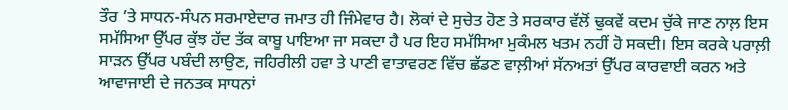ਤੌਰ ’ਤੇ ਸਾਧਨ-ਸੰਪਨ ਸਰਮਾਏਦਾਰ ਜਮਾਤ ਹੀ ਜਿੰਮੇਵਾਰ ਹੈ। ਲੋਕਾਂ ਦੇ ਸੁਚੇਤ ਹੋਣ ਤੇ ਸਰਕਾਰ ਵੱਲੋਂ ਢੁਕਵੇਂ ਕਦਮ ਚੁੱਕੇ ਜਾਣ ਨਾਲ਼ ਇਸ ਸਮੱਸਿਆ ਉੱਪਰ ਕੁੱਝ ਹੱਦ ਤੱਕ ਕਾਬੂ ਪਾਇਆ ਜਾ ਸਕਦਾ ਹੈ ਪਰ ਇਹ ਸਮੱਸਿਆ ਮੁਕੰਮਲ ਖਤਮ ਨਹੀਂ ਹੋ ਸਕਦੀ। ਇਸ ਕਰਕੇ ਪਰਾਲ਼ੀ ਸਾੜਨ ਉੱਪਰ ਪਬੰਦੀ ਲਾਉਣ, ਜਹਿਰੀਲੀ ਹਵਾ ਤੇ ਪਾਣੀ ਵਾਤਾਵਰਣ ਵਿੱਚ ਛੱਡਣ ਵਾਲ਼ੀਆਂ ਸੱਨਅਤਾਂ ਉੱਪਰ ਕਾਰਵਾਈ ਕਰਨ ਅਤੇ ਆਵਾਜਾਈ ਦੇ ਜਨਤਕ ਸਾਧਨਾਂ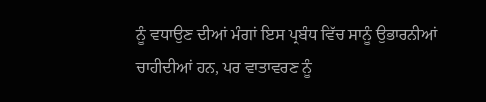ਨੂੰ ਵਧਾਉਣ ਦੀਆਂ ਮੰਗਾਂ ਇਸ ਪ੍ਰਬੰਧ ਵਿੱਚ ਸਾਨੂੰ ਉਭਾਰਨੀਆਂ ਚਾਹੀਦੀਆਂ ਹਨ, ਪਰ ਵਾਤਾਵਰਣ ਨੂੰ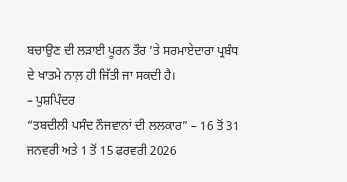ਬਚਾਉਣ ਦੀ ਲੜਾਈ ਪੂਰਨ ਤੌਰ ’ਤੇ ਸਰਮਾਏਦਾਰਾ ਪ੍ਰਬੰਧ ਦੇ ਖਾਤਮੇ ਨਾਲ਼ ਹੀ ਜਿੱਤੀ ਜਾ ਸਕਦੀ ਹੈ।
– ਪੁਸ਼ਪਿੰਦਰ
“ਤਬਦੀਲੀ ਪਸੰਦ ਨੌਜਵਾਨਾਂ ਦੀ ਲਲਕਾਰ” – 16 ਤੋਂ 31 ਜਨਵਰੀ ਅਤੇ 1 ਤੋਂ 15 ਫਰਵਰੀ 2026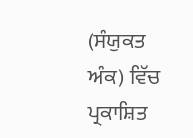(ਸੰਯੁਕਤ ਅੰਕ) ਵਿੱਚ ਪ੍ਰਕਾਸ਼ਿਤ